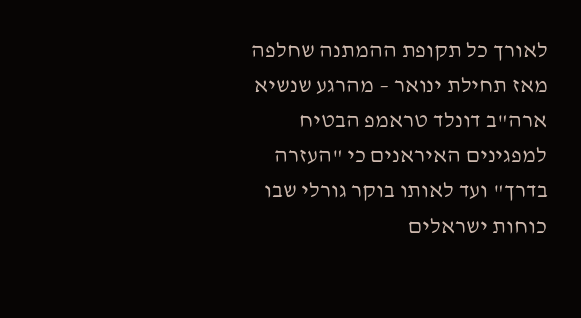לאורך כל תקופת ההמתנה שחלפה מאז תחילת ינואר – מהרגע שנשיא ארה"ב דונלד טראמפ הבטיח למפגינים האיראנים כי "העזרה בדרך" ועד לאותו בוקר גורלי שבו כוחות ישראלים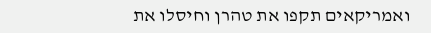ואמריקאים תקפו את טהרן וחיסלו את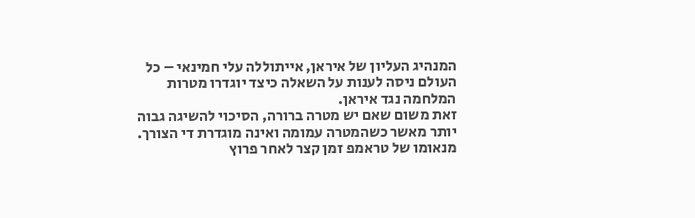המנהיג העליון של איראן, אייתוללה עלי חמינאי – כל העולם ניסה לענות על השאלה כיצד יוגדרו מטרות המלחמה נגד איראן.
זאת משום שאם יש מטרה ברורה, הסיכוי להשיגה גבוה יותר מאשר כשהמטרה עמומה ואינה מוגדרת די הצורך. מנאומו של טראמפ זמן קצר לאחר פרוץ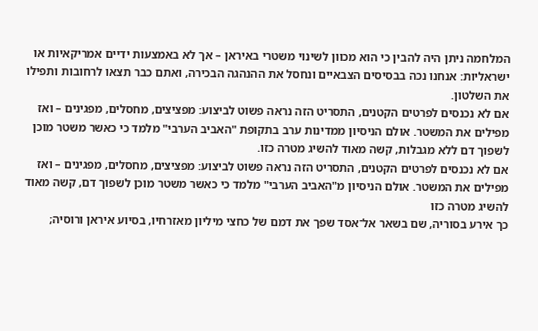המלחמה ניתן היה להבין כי הוא מכוון לשינוי משטרי באיראן – אך לא באמצעות ידיים אמריקאיות או ישראליות: אנחנו נכה בבסיסים הצבאיים ונחסל את ההנהגה הבכירה, ואתם כבר תצאו לרחובות ותפילו את השלטון.
אם לא נכנסים לפרטים הקטנים, התסריט הזה נראה פשוט לביצוע: מפציצים, מחסלים, מפגינים – ואז מפילים את המשטר. אולם הניסיון ממדינות ערב בתקופת "האביב הערבי" מלמד כי כאשר משטר מוכן לשפוך דם ללא מגבלות, קשה מאוד להשיג מטרה כזו.
אם לא נכנסים לפרטים הקטנים, התסריט הזה נראה פשוט לביצוע: מפציצים, מחסלים, מפגינים – ואז מפילים את המשטר. אולם הניסיון מ"האביב הערבי" מלמד כי כאשר משטר מוכן לשפוך דם, קשה מאוד להשיג מטרה כזו
כך אירע בסוריה, שם בשאר אל־אסד שפך את דמם של כחצי מיליון מאזרחיו, בסיוע איראן ורוסיה;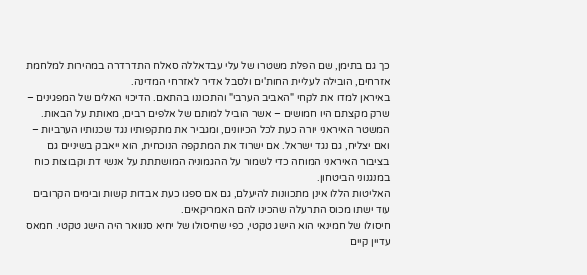כך גם בתימן, שם הפלת משטרו של עלי עבדאללה סאלח התדרדרה במהירות למלחמת אזרחים, הובילה לעליית החות'ים ולסבל אדיר לאזרחי המדינה.
באיראן למדו את לקחי "האביב הערבי" והתכוננו בהתאם. הדיכוי האלים של המפגינים – שרק מקצתם היו חמושים – אשר הוביל למותם של אלפים רבים, מאותת על הבאות.
המשטר האיראני יורה כעת לכל הכיוונים, ומגביר את מתקפותיו נגד שכנותיו הערביות – ואם יצליח, גם נגד ישראל. אם ישרוד את המתקפה הנוכחית, הוא ייאבק בשיניים גם בציבור האיראני המוחה כדי לשמור על ההגמוניה המושתתת על אנשי דת וקבוצות כוח במנגנוני הביטחון.
האליטות הללו אינן מתכוונות להיעלם, גם אם ספגו כעת אבדות קשות ובימים הקרובים עוד ישתו מכוס התרעלה שהכינו להם האמריקאים.
חיסולו של חמינאי הוא הישג טקטי, כפי שחיסולו של יחיא סנוואר היה הישג טקטי. חמאס עדיין קיים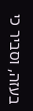בעזה, וסביר כי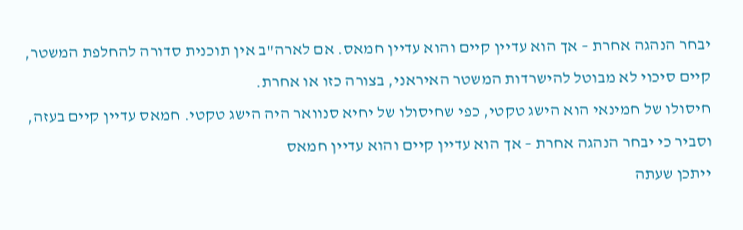יבחר הנהגה אחרת – אך הוא עדיין קיים והוא עדיין חמאס. אם לארה"ב אין תוכנית סדורה להחלפת המשטר, קיים סיכוי לא מבוטל להישרדות המשטר האיראני, בצורה כזו או אחרת.
חיסולו של חמינאי הוא הישג טקטי, כפי שחיסולו של יחיא סנוואר היה הישג טקטי. חמאס עדיין קיים בעזה, וסביר כי יבחר הנהגה אחרת – אך הוא עדיין קיים והוא עדיין חמאס
ייתכן שעתה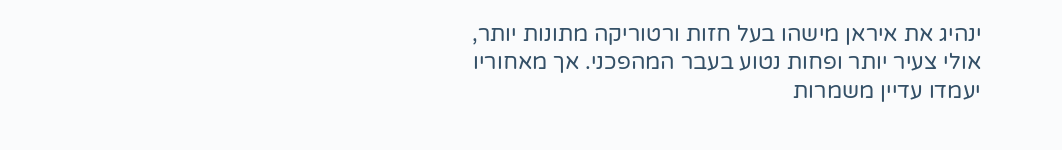ינהיג את איראן מישהו בעל חזות ורטוריקה מתונות יותר, אולי צעיר יותר ופחות נטוע בעבר המהפכני. אך מאחוריו יעמדו עדיין משמרות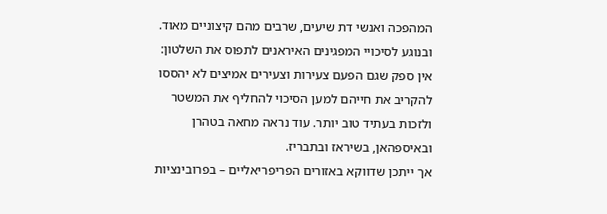המהפכה ואנשי דת שיעים, שרבים מהם קיצוניים מאוד.
ובנוגע לסיכויי המפגינים האיראנים לתפוס את השלטון: אין ספק שגם הפעם צעירות וצעירים אמיצים לא יהססו להקריב את חייהם למען הסיכוי להחליף את המשטר ולזכות בעתיד טוב יותר. עוד נראה מחאה בטהרן ובאיספהאן, בשיראז ובתבריז.
אך ייתכן שדווקא באזורים הפריפריאליים – בפרובינציות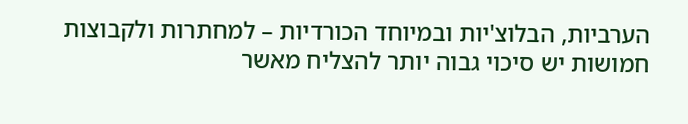הערביות, הבלוצ'יות ובמיוחד הכורדיות – למחתרות ולקבוצות חמושות יש סיכוי גבוה יותר להצליח מאשר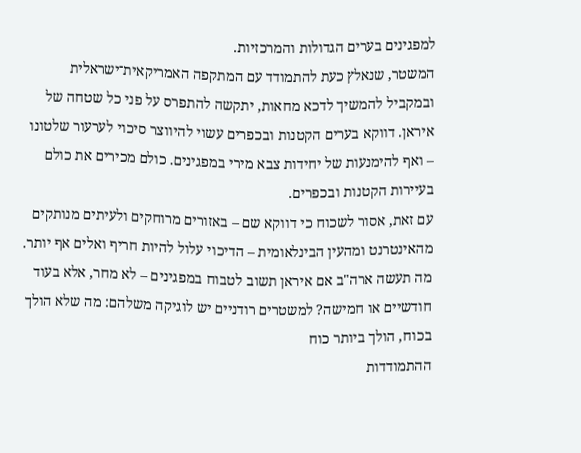למפגינים בערים הגדולות והמרכזיות.
המשטר, שנאלץ כעת להתמודד עם המתקפה האמריקאית־ישראלית ובמקביל להמשיך לדכא מחאות, יתקשה להתפרס על פני כל שטחה של איראן. דווקא בערים הקטנות ובכפרים עשוי להיווצר סיכוי לערעור שלטונו – ואף להימנעות של יחידות צבא מירי במפגינים. כולם מכירים את כולם בעיירות הקטנות ובכפרים.
עם זאת, אסור לשכוח כי דווקא שם – באזורים מרוחקים ולעיתים מנותקים מהאינטרנט ומהעין הבינלאומית – הדיכוי עלול להיות חריף ואלים אף יותר.
מה תעשה ארה"ב אם איראן תשוב לטבוח במפגינים – לא מחר, אלא בעוד חודשיים או חמישה? למשטרים רודניים יש לוגיקה משלהם: מה שלא הולך בכוח, הולך ביותר כוח
ההתמודדות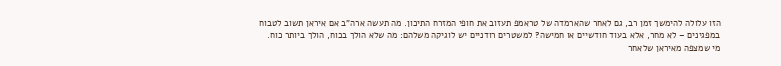הזו עלולה להימשך זמן רב, גם לאחר שהארמדה של טראמפ תעזוב את חופי המזרח התיכון. מה תעשה ארה"ב אם איראן תשוב לטבוח במפגינים – לא מחר, אלא בעוד חודשיים או חמישה? למשטרים רודניים יש לוגיקה משלהם: מה שלא הולך בכוח, הולך ביותר כוח.
מי שמצפה מאיראן שלאחר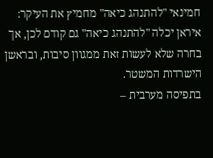חמינאי "להתנהג כיאה" מחמיץ את העיקר: איראן יכלה "להתנהג כיאה" גם קודם לכן, אך בחרה שלא לעשות זאת ממגוון סיבות, ובראשן הישרדות המשטר.
בתפיסה מערבית –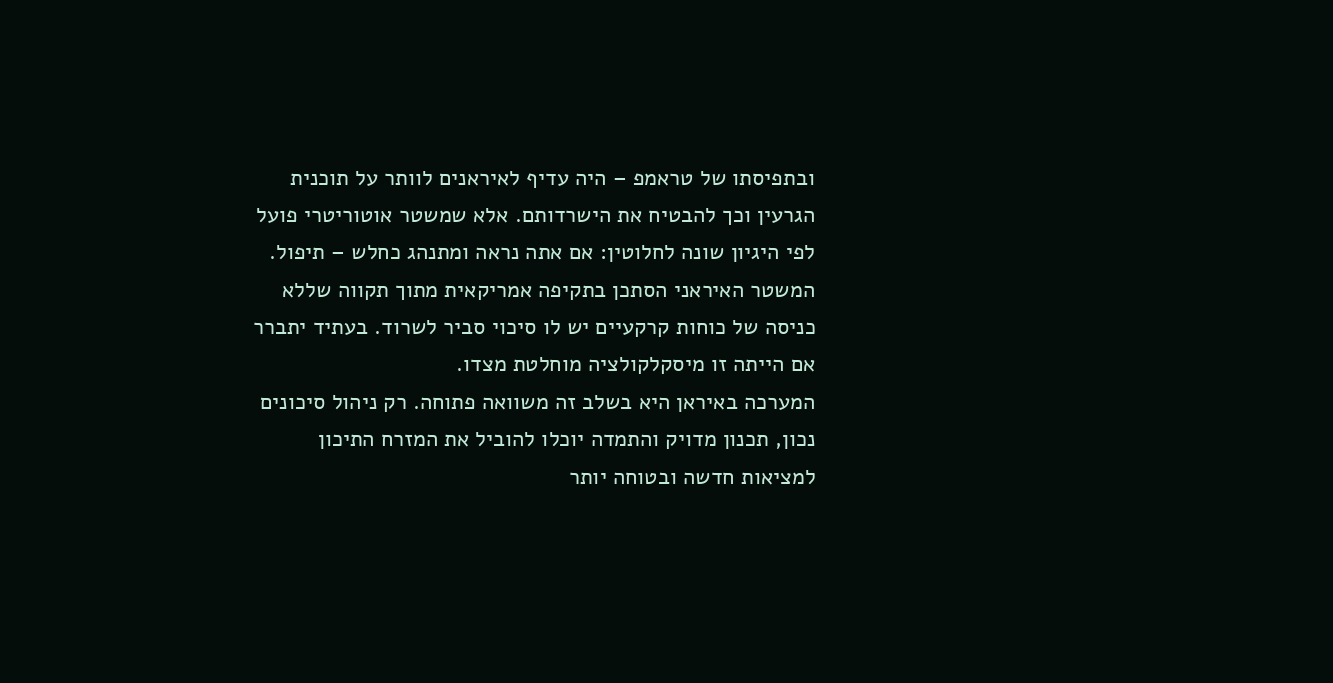ובתפיסתו של טראמפ – היה עדיף לאיראנים לוותר על תוכנית הגרעין וכך להבטיח את הישרדותם. אלא שמשטר אוטוריטרי פועל לפי היגיון שונה לחלוטין: אם אתה נראה ומתנהג כחלש – תיפול.
המשטר האיראני הסתכן בתקיפה אמריקאית מתוך תקווה שללא כניסה של כוחות קרקעיים יש לו סיכוי סביר לשרוד. בעתיד יתברר אם הייתה זו מיסקלקולציה מוחלטת מצדו.
המערכה באיראן היא בשלב זה משוואה פתוחה. רק ניהול סיכונים נכון, תכנון מדויק והתמדה יוכלו להוביל את המזרח התיכון למציאות חדשה ובטוחה יותר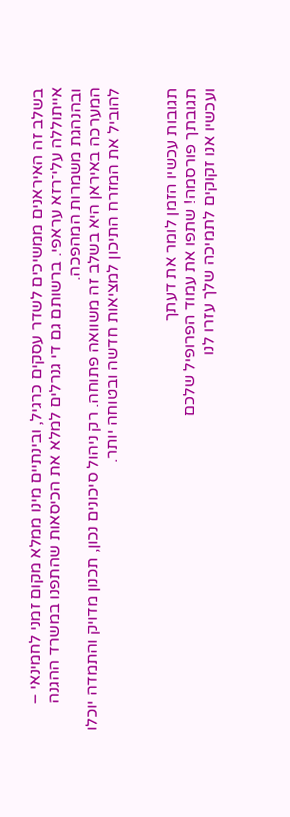בשלב זה האיראנים ממשיכים לשדר עסקים כרגיל, ובינתיים מינו ממלא מקום זמני לחמינאי – אייתוללה עלי־רזא עראפי. ברשותם גם די גנרלים למלא את הכיסאות שהתפנו במשרד ההגנה ובהנהגת משמרות המהפכה.
המערכה באיראן היא בשלב זה משוואה פתוחה. רק ניהול סיכונים נכון, תכנון מדויק והתמדה יוכלו להוביל את המזרח התיכון למציאות חדשה ובטוחה יותר.


תגובות עכשיו הזמן לומר את דעתך
תגובתך פורסמה! שתפו את עמוד הפרופיל שלכם
ועכשיו אנו זקוקים לתמיכה שלך עזרו לנו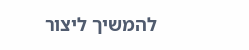להמשיך ליצור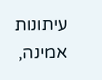עיתונות אמינה,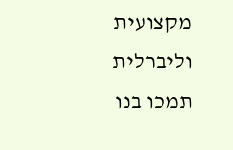מקצועית וליברלית
תמכו בנו